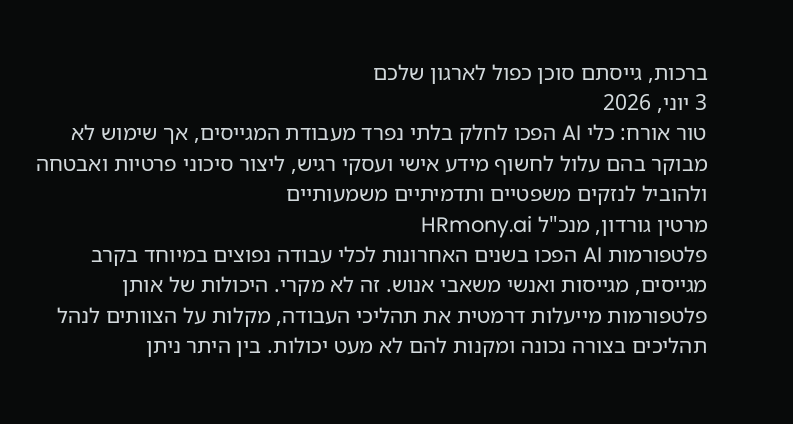ברכות, גייסתם סוכן כפול לארגון שלכם
3 יוני, 2026
טור אורח: כלי AI הפכו לחלק בלתי נפרד מעבודת המגייסים, אך שימוש לא מבוקר בהם עלול לחשוף מידע אישי ועסקי רגיש, ליצור סיכוני פרטיות ואבטחה ולהוביל לנזקים משפטיים ותדמיתיים משמעותיים
מרטין גורדון, מנכ"ל HRmony.ai
פלטפורמות AI הפכו בשנים האחרונות לכלי עבודה נפוצים במיוחד בקרב מגייסים, מגייסות ואנשי משאבי אנוש. זה לא מקרי. היכולות של אותן פלטפורמות מייעלות דרמטית את תהליכי העבודה, מקלות על הצוותים לנהל תהליכים בצורה נכונה ומקנות להם לא מעט יכולות. בין היתר ניתן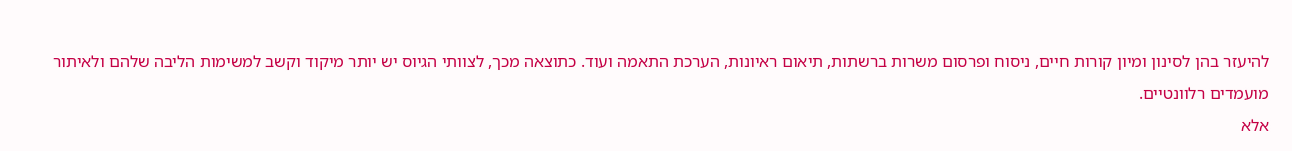להיעזר בהן לסינון ומיון קורות חיים, ניסוח ופרסום משרות ברשתות, תיאום ראיונות, הערכת התאמה ועוד. כתוצאה מכך, לצוותי הגיוס יש יותר מיקוד וקשב למשימות הליבה שלהם ולאיתור מועמדים רלוונטיים.
אלא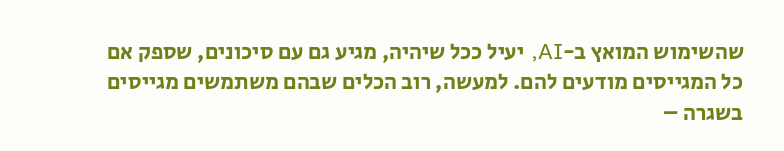שהשימוש המואץ ב-AI, יעיל ככל שיהיה, מגיע גם עם סיכונים, שספק אם כל המגייסים מודעים להם. למעשה, רוב הכלים שבהם משתמשים מגייסים בשגרה –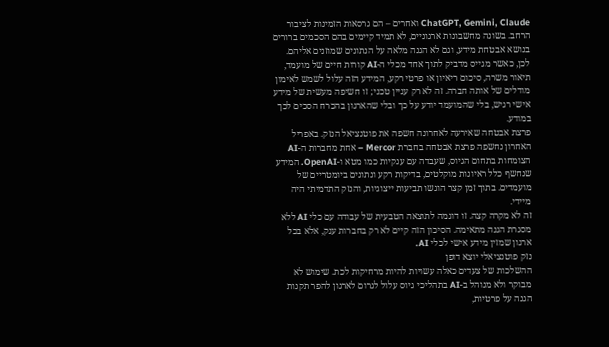ChatGPT, Gemini, Claude ואחרים – הם גרסאות הזמינות לציבור הרחב. בשונה מחשבונות ארגוניים, לא תמיד קיימים בהם הסכמים ברורים בנושא אבטחת מידע, וגם לא הגנה מלאה על הנתונים שמוזנים אליהם. לכן, כאשר מגייס מדביק לתוך אחד מכלי ה-AI קורות חיים של מועמד, תיאור משרה, סיכום ריאיון או פרטי רקע, המידע הזה עלול לשמש לאימון מודלים של אותה חברה. זה לא רק עניין טכני; זו חשיפה מעשית של מידע אישי רגיש, בלי שהמועמד יודע על כך ובלי שהארגון בהכרח הסכים לכך במודע.
פרצת אבטחה שאירעה לאחרונה חשפה את פוטנציאל הנזק. באפריל האחרון נחשפה פרצת אבטחה בחברת Mercor – אחת מחברות ה-AI הצומחות בתחום הגיוס, שעבדה עם ענקיות כמו מטא ו-OpenAI. המידע שנחשף כלל ראיונות מוקלטים, בדיקות רקע ונתונים ביומטריים של מועמדים. בתוך זמן קצר הוגשו תביעות ייצוגיות, והנזק התדמיתי היה מיידי.
זה לא מקרה קצה. זו דוגמה לתוצאה הטבעית של עבודה עם כלי AI ללא מסגרת הגנה מתאימה. הסיכון הזה קיים לא רק בחברות ענק, אלא בכל ארגון שמזין מידע אישי לכלי AI.
נזק פוטנציאלי יוצא דופן
ההשלכות של צעדים כאלה עשויות להיות מרחיקות לכת. שימוש לא מבוקר ולא מנוהל ב-AI בתהליכי גיוס עלול לגרום לארגון להפר תקנות הגנה על פרטיות,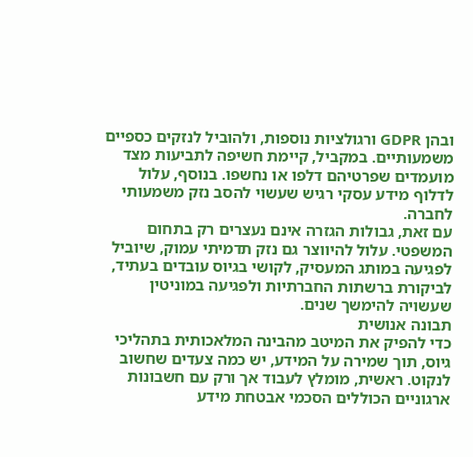ובהן GDPR ורגולציות נוספות, ולהוביל לנזקים כספיים משמעותיים. במקביל, קיימת חשיפה לתביעות מצד מועמדים שפרטיהם דלפו או נחשפו. בנוסף, עלול לדלוף מידע עסקי רגיש שעשוי להסב נזק משמעותי לחברה.
עם זאת, גבולות הגזרה אינם נעצרים רק בתחום המשפטי. עלול להיווצר גם נזק תדמיתי עמוק, שיוביל לפגיעה במותג המעסיק, לקושי בגיוס עובדים בעתיד, לביקורת ברשתות החברתיות ולפגיעה במוניטין שעשויה להימשך שנים.
תבונה אנושית
כדי להפיק את המיטב מהבינה המלאכותית בתהליכי גיוס, תוך שמירה על המידע, יש כמה צעדים שחשוב לנקוט. ראשית, מומלץ לעבוד אך ורק עם חשבונות ארגוניים הכוללים הסכמי אבטחת מידע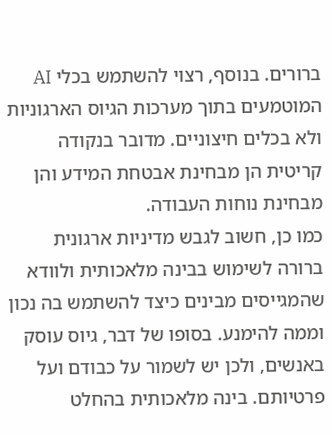ברורים. בנוסף, רצוי להשתמש בכלי AI המוטמעים בתוך מערכות הגיוס הארגוניות ולא בכלים חיצוניים. מדובר בנקודה קריטית הן מבחינת אבטחת המידע והן מבחינת נוחות העבודה.
כמו כן, חשוב לגבש מדיניות ארגונית ברורה לשימוש בבינה מלאכותית ולוודא שהמגייסים מבינים כיצד להשתמש בה נכון וממה להימנע. בסופו של דבר, גיוס עוסק באנשים, ולכן יש לשמור על כבודם ועל פרטיותם. בינה מלאכותית בהחלט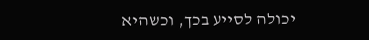יכולה לסייע בכך, וכשהיא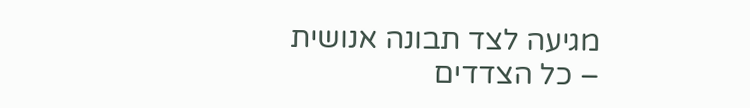מגיעה לצד תבונה אנושית – כל הצדדים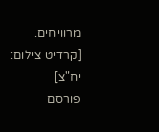מרוויחים.
[קרדיט צילום: יח"צ]
פורסם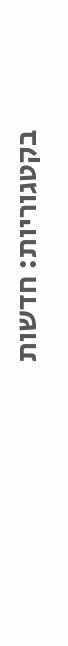בקטגוריות: חדשות